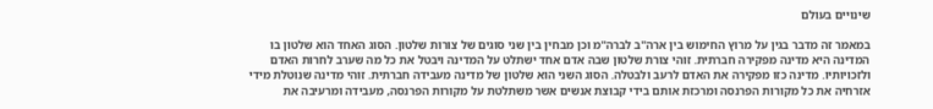שינויים בעולם

במאמר זה מדבר בגין על מרוץ החימוש בין ארה"ב לברה"מ וכן מבחין בין שני סוגים של צורות שלטון. הסוג האחד הוא שלטון בו המדינה היא מדינה מפקירה חברתית. זוהי צורת שלטון שבה אדם אחד ישתלט על המדינה ויבטל את כל מה שערב לחרות האדם ולזכויותיו. מדינה כזו מפקירה את האדם לרעב ולבטלה. הסוג השני הוא שלטון של מדינה מעבידה חברתית. זוהי מדינה שנוטלת מידי אזרחיה את כל מקורות הפרנסה ומרכזת אותם בידי קבוצת אנשים אשר משתלטת על מקורות הפרנסה, מעבידה ומרעיבה את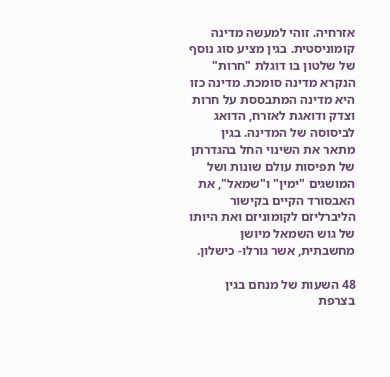אזרחיה. זוהי למעשה מדינה קומוניסטית. בגין מציע סוג נוסף של שלטון בו דוגלת "חרות" הנקרא מדינה סומכת. מדינה כזו היא מדינה המתבססת על חרות וצדק ודואגת לאזרח, הדואג לביסוסה של המדינה. בגין מתאר את השינוי החל בהגדרתן של תפיסות עולם שונות ושל המושגים "ימין" ו"שמאל", את האבסורד הקיים בקישור הליברליזם לקומוניזם ואת היותו של גוש השמאל מיושן מחשבתית, אשר גורלו- כישלון.

48 השעות של מנחם בגין בצרפת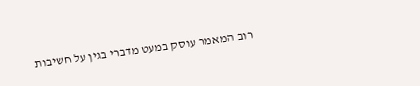רוב המאמר עוסק במעט מדברי בגין על חשיבות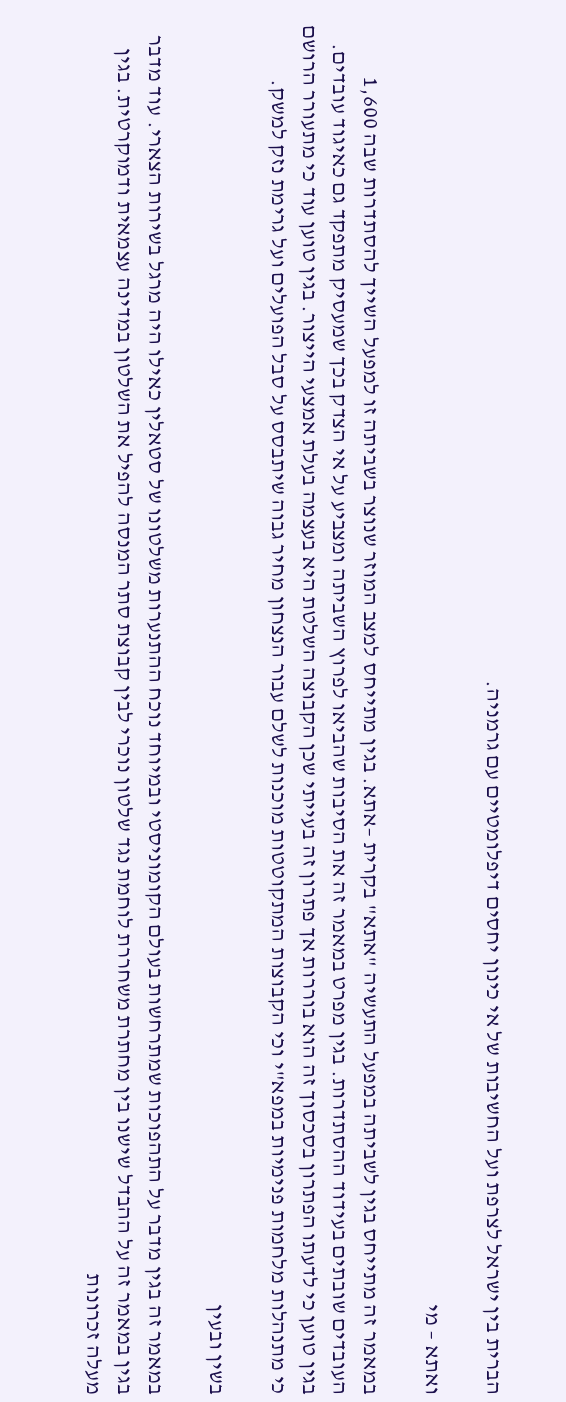הברית בין ישראל לצרפת ועל החשיבות של אי כינון יחסים דיפלומטיים עם גרמניה.

ואתא – מי

במאמר זה מתייחס בגין לשביתה במפעל התעשיה "אתא" בקרית –אתא. בגין מתייחס למצב המוזר שנוצר בשביתה זו למפעל השייך להסתדרות שבה 1,600 העובדים שובתים בעידוד ההסתדרות. בגין מפרט במאמר זה את הסיבות שהביאו לפרוץ השביתה ומצביע על אי הצדק בכך שמעסיק מתפקד גם כאיגוד עובדים. בגין טוען כי לדעתו הפתרון בסכסוך זה הוא בוררות אך פתרון זה בעייתי שכן הקבוצה השלטת היא בעצמה בעלת אמצעי הייצור. בגין טוען עוד כי מתעורר הרושם כי מתנהלות מלחמות פנימיות במפא"י וכי הקבוצות המתקוטטות מוכנות לשלם עבור הנצחון מחיר גבוה שיתבסס על סבל הפועלים ועל גרימת נזק למשק.

בשין ובעין

במאמר זה בגין מדבר על התהפוכות שמתרחשות בעולם הקומוניסטי ובמיוחד נוכח ההתנערות משלטונו של סטאלין כאילו היה מרגל בשירות הצארי. עוד מדבר בגין במאמר זה על ההבדל שישנו בין מחתרת משחררת לוחמת נגד שלטון נוכרי לבין קבוצת סתר המנסה להפיל את השלטון במדינה עצמאית ודמוקרטית. בגין מעלה זכרונות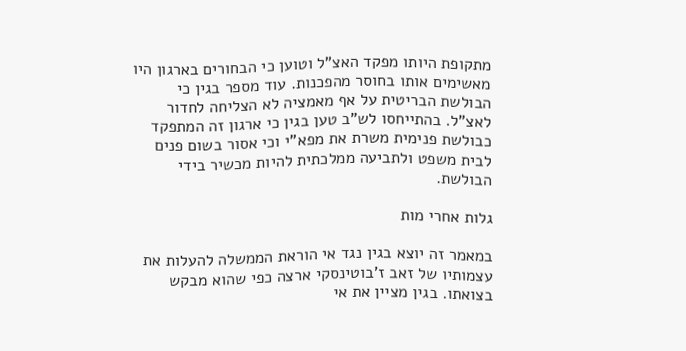מתקופת היותו מפקד האצ"ל וטוען כי הבחורים בארגון היו מאשימים אותו בחוסר מהפכנות. עוד מספר בגין כי הבולשת הבריטית על אף מאמציה לא הצליחה לחדור לאצ"ל. בהתייחסו לש"ב טען בגין כי ארגון זה המתפקד כבולשת פנימית משרת את מפא"י וכי אסור בשום פנים לבית משפט ולתביעה ממלכתית להיות מכשיר בידי הבולשת.

גלות אחרי מות

במאמר זה יוצא בגין נגד אי הוראת הממשלה להעלות את עצמותיו של זאב ז'בוטינסקי ארצה כפי שהוא מבקש בצואתו. בגין מציין את אי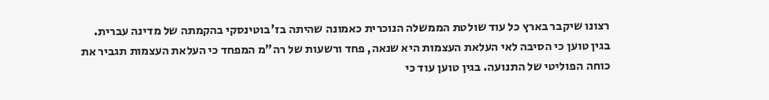רצונו שיקבר בארץ כל עוד שולטת הממשלה הנוכרית כאמונה שהיתה בז'בוטינסקי בהקמתה של מדינה עברית. בגין טוען כי הסיבה לאי העלאת העצמות היא שנאה, פחד ורשעות של רה"מ המפחד כי העלאת העצמות תגביר את כוחה הפוליטי של התנועה. בגין טוען עוד כי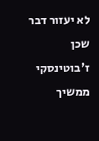לא יעזור דבר שכן ז'בוטינסקי ממשיך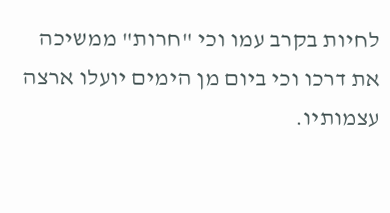לחיות בקרב עמו וכי "חרות" ממשיכה את דרכו וכי ביום מן הימים יועלו ארצה עצמותיו.